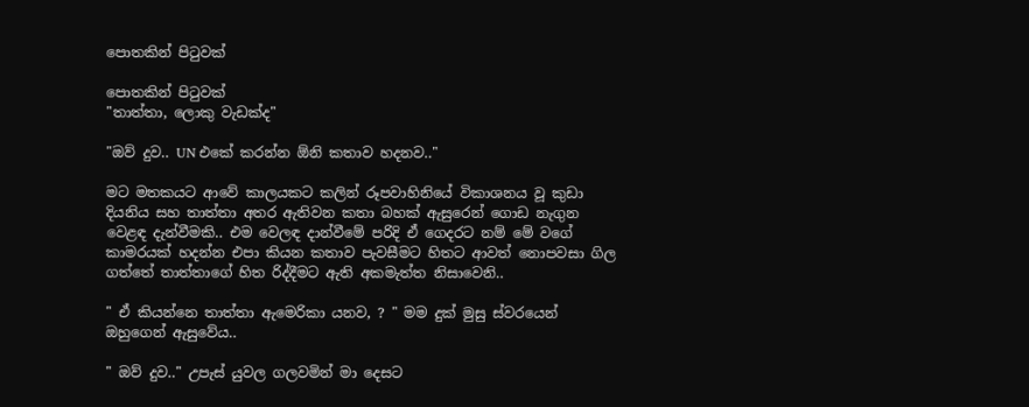පොතකින් පිටුවක්

පොතකින් පිටුවක්
"තාත්‍තා, ලොකු වැඩක්ද"

"ඔව් දුව.. UN එකේ කරන්න ඕනි කතාව හදනව.."

මට මතකයට ආවේ කාලයකට කලින් රූපවාහිනියේ විකාශනය වූ කුඩා දියනිය සහ තාත්තා අතර ඇතිවන කතා බහක් ඇසුරෙන් ගොඩ නැගුන වෙළඳ දැන්වීමකි.. එම වෙලඳ දාන්වීමේ පරිදි ඒ ගෙදරට නම් මේ වගේ කාමරයක් හදන්න එපා කියන කතාව පැවසීමට හිතට ආවත් නොපවසා ගිල ගත්තේ තාත්තාගේ හිත රිද්දීමට ඇති අකමැත්ත නිසාවෙනි..

" ඒ කියන්නෙ තාත්‍තා ඇමෙරිකා යනව, ? " මම දුක් මුසු ස්වරයෙන් ඔහුගෙන් ඇසුවේය..

" ඔව් දුව.." උපැස් යුවල ගලවමින් මා දෙසට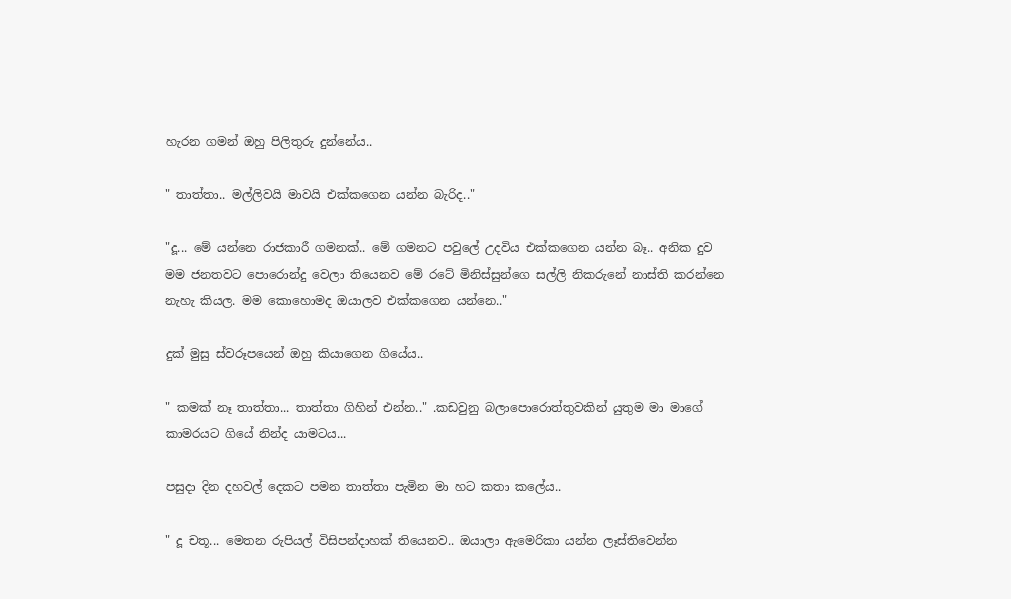හැරන ගමන් ඔහු පිලිතුරු දුන්නේය..

" තාත්තා.. මල්ලිවයි මාවයි එක්කගෙන යන්න බැරිද.."

"දූ... මේ යන්නෙ රාජකාරී ගමනක්.. මේ ගමනට පවුලේ උදවිය එක්කගෙන යන්න බෑ.. අනික දුව මම ජනතවට පොරොන්දු වෙලා තියෙනව මේ රටේ මිනිස්සුන්ගෙ සල්ලි නිකරුනේ නාස්ති කරන්නෙ නැහැ කියල. මම කොහොමද ඔයාලව එක්කගෙන යන්නෙ.."

දුක් මුසු ස්වරූපයෙන් ඔහු කියාගෙන ගියේය..

" කමක් නෑ තාත්තා... තාත්තා ගිහින් එන්න.." .කඩවුනු බලාපොරොත්තුවකින් යුතුම මා මාගේ කාමරයට ගියේ නින්ද යාමටය...

පසුදා දින දහවල් දෙකට පමන තාත්තා පැමින මා හට කතා කලේය..

" දූ චතූ... මෙතන රුපියල් විසිපන්දාහක් තියෙනව.. ඔයාලා ඇමෙරිකා යන්න ලෑස්තිවෙන්න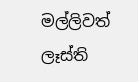මල්ලිවත් ලෑස්ති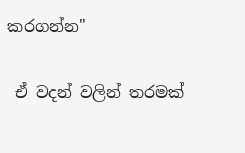කරගන්න"

 ඒ වදන් වලින් තරමක්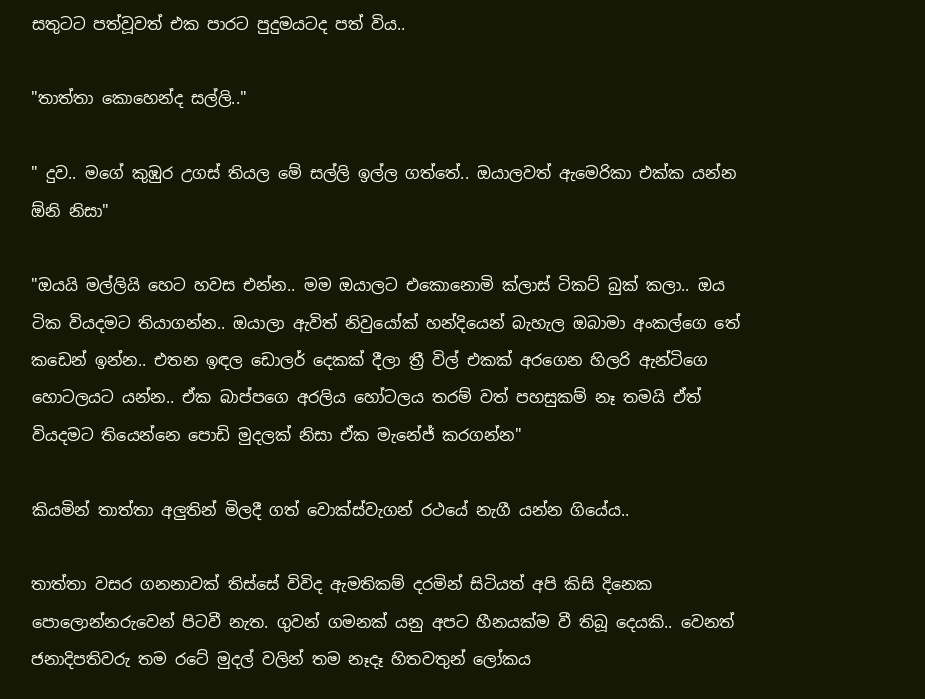සතුටට පත්වූවත් එක පාරට පුදුමයටද පත් විය..

"තාත්තා කොහෙන්ද සල්ලි.."

" දුව.. මගේ කුඹුර උගස් තියල මේ සල්ලි ඉල්ල ගත්තේ.. ඔයාලවත් ඇමෙරිකා එක්ක යන්න ඕනි නිසා"

"ඔයයි මල්ලියි හෙට හවස එන්න.. මම ඔයාලට එකොනොමි ක්ලාස් ටිකට් බුක් කලා.. ඔය ටික වියදමට තියාගන්න.. ඔයාලා ඇවිත් නිවුයෝක් හන්දියෙන් බැහැල ඔබාමා අංකල්ගෙ තේ කඩෙන් ඉන්න.. එතන ඉඳල ඩොලර් දෙකක් දීලා ත්‍රී විල් එකක් අරගෙන හිලරි ඇන්ටිගෙ හොටලයට යන්න.. ඒක බාප්පගෙ අරලිය හෝටලය තරම් වත් පහසුකම් නෑ තමයි ඒත් වියදමට තියෙන්නෙ පොඩි මුදලක් නිසා ඒක මැනේජ් කරගන්න"

කියමින් තාත්තා අලුතින් මිලදී ගත් වොක්ස්වැගන් රථයේ නැගී යන්න ගියේය..

තාත්තා වසර ගනනාවක් තිස්සේ විවිද ඇමතිකම් දරමින් සිටියත් අපි කිසි දිනෙක පොලොන්නරුවෙන් පිටවී නැත. ගුවන් ගමනක් යනු අපට හීනයක්ම වී තිබූ දෙයකි.. වෙනත් ජනාදිපතිවරු තම රටේ මුදල් වලින් තම නෑදෑ හිතවතුන් ලෝකය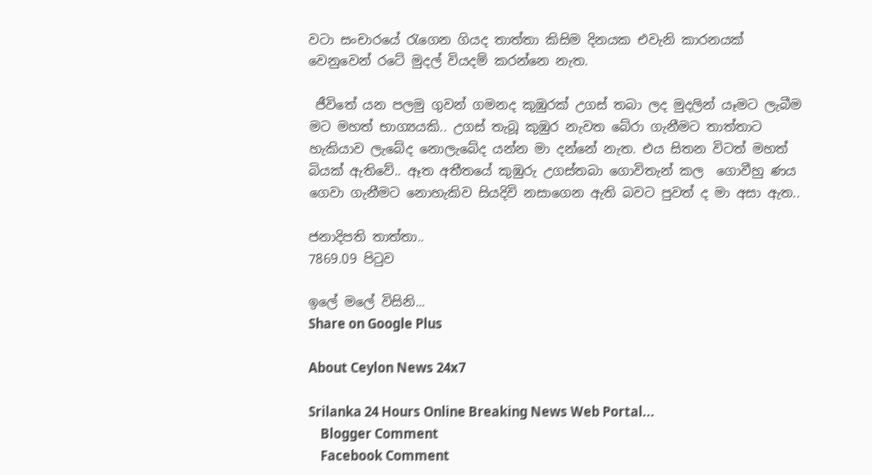වටා සංචාරයේ රැගෙන ගියද තාත්තා කිසිම දිනයක එවැනි කාරනයක් වෙනුවෙන් රටේ මුදල් වියදම් කරන්නෙ නැත.

 ජීවිතේ යන පලමු ගුවන් ගමනද කුඹුරක් උගස් තබා ලද මුදලින් යෑමට ලැබීම මට මහත් භාග්‍යයකි.. උගස් තැබූ කුඹුර නැවත බේරා ගැනීමට තාත්තාට හැකියාව ලැබේද නොලැබේද යන්න මා දන්නේ නැත. එය සිතන විටත් මහත් බියක් ඇතිවේ.. ඈත අතීතයේ කුඹුරු උගස්තබා ගොවිතැන් කල  ගොවීහු ණය ගෙවා ගැනීමට නොහැකිව සියදිවි නසාගෙන ඇති බවට පුවත් ද මා අසා ඇත..

ජනාදිපති තාත්තා..
7869.09 පිටුව

ඉලේ මලේ විසිනි...
Share on Google Plus

About Ceylon News 24x7

Srilanka 24 Hours Online Breaking News Web Portal...
    Blogger Comment
    Facebook Comment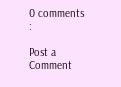0 comments :

Post a Comment